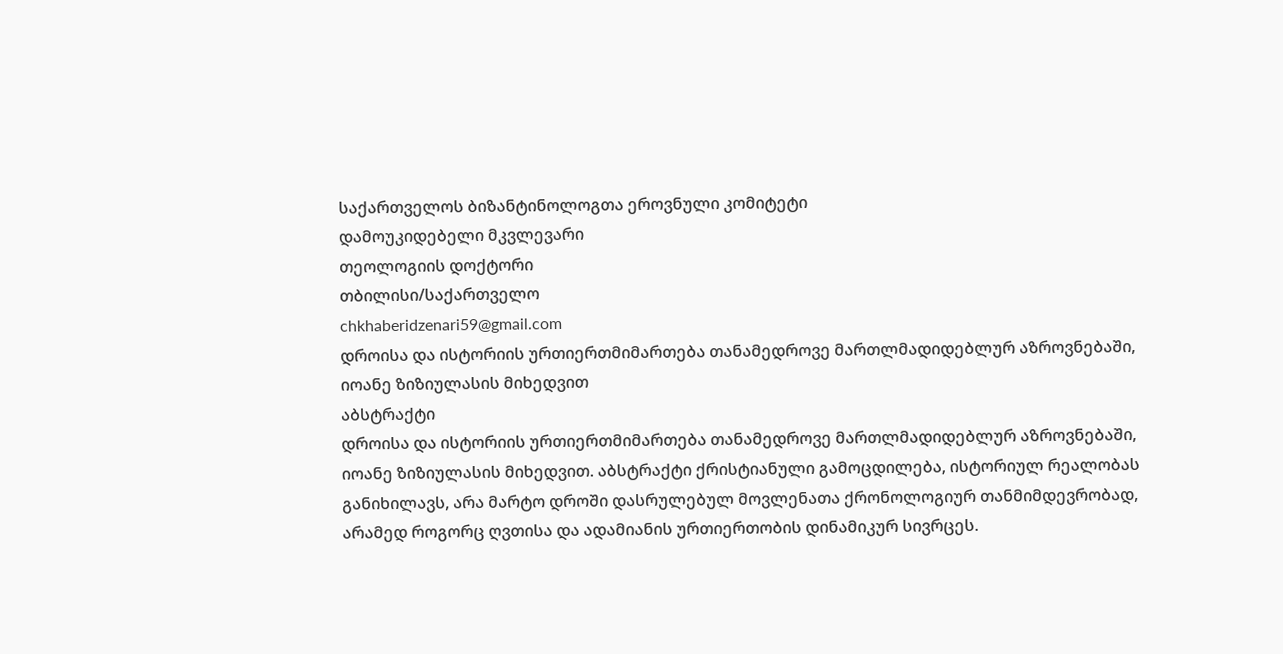საქართველოს ბიზანტინოლოგთა ეროვნული კომიტეტი
დამოუკიდებელი მკვლევარი
თეოლოგიის დოქტორი
თბილისი/საქართველო
chkhaberidzenari59@gmail.com
დროისა და ისტორიის ურთიერთმიმართება თანამედროვე მართლმადიდებლურ აზროვნებაში, იოანე ზიზიულასის მიხედვით
აბსტრაქტი
დროისა და ისტორიის ურთიერთმიმართება თანამედროვე მართლმადიდებლურ აზროვნებაში, იოანე ზიზიულასის მიხედვით. აბსტრაქტი ქრისტიანული გამოცდილება, ისტორიულ რეალობას განიხილავს, არა მარტო დროში დასრულებულ მოვლენათა ქრონოლოგიურ თანმიმდევრობად, არამედ როგორც ღვთისა და ადამიანის ურთიერთობის დინამიკურ სივრცეს.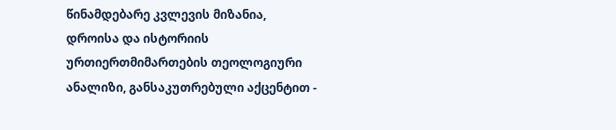წინამდებარე კვლევის მიზანია, დროისა და ისტორიის ურთიერთმიმართების თეოლოგიური ანალიზი, განსაკუთრებული აქცენტით -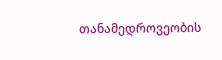თანამედროვეობის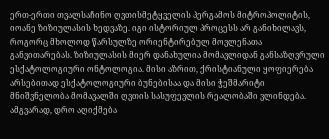ერთ-ერთი თვალსაჩინო ღვთისმეტყველის პერგამოს მიტროპოლიტის, იოანე ზიზიულასის ხედვაზე. იგი ისტორიულ პროცესს არ განიხილავს, როგორც მხოლოდ წარსულზე ორიენტირებულ მოვლენათა განვითარებას. ზიზიულასის მიერ დანახულია მომავლიდან განსაზღვრული ესქატოლოგიური ონტოლოგია. მისი აზრით, ქრისტიანული ყოფიერება არსებითად ესქატოლოგიური ბუნებისაა და მისი ჭეშმარიტი მნიშვნელობა მომავალში ღვთის სასუფევლის რეალობაში ვლინდება. ამგვარად, დრო აღიქმება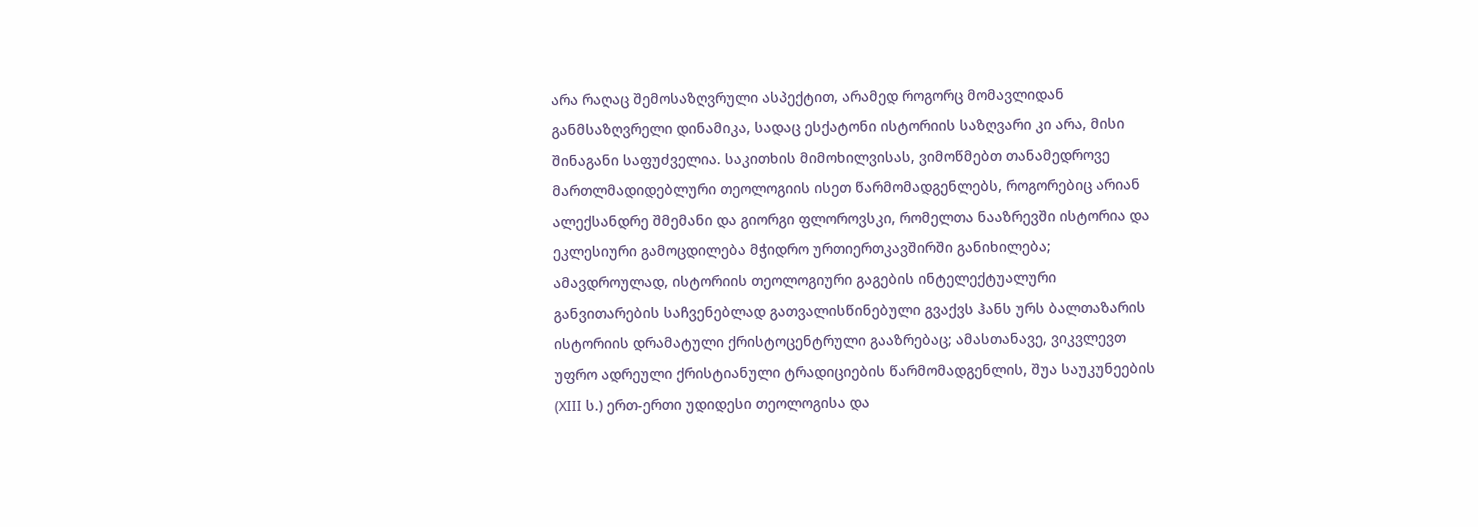არა რაღაც შემოსაზღვრული ასპექტით, არამედ როგორც მომავლიდან განმსაზღვრელი დინამიკა, სადაც ესქატონი ისტორიის საზღვარი კი არა, მისი შინაგანი საფუძველია. საკითხის მიმოხილვისას, ვიმოწმებთ თანამედროვე მართლმადიდებლური თეოლოგიის ისეთ წარმომადგენლებს, როგორებიც არიან ალექსანდრე შმემანი და გიორგი ფლოროვსკი, რომელთა ნააზრევში ისტორია და ეკლესიური გამოცდილება მჭიდრო ურთიერთკავშირში განიხილება; ამავდროულად, ისტორიის თეოლოგიური გაგების ინტელექტუალური განვითარების საჩვენებლად გათვალისწინებული გვაქვს ჰანს ურს ბალთაზარის ისტორიის დრამატული ქრისტოცენტრული გააზრებაც; ამასთანავე, ვიკვლევთ უფრო ადრეული ქრისტიანული ტრადიციების წარმომადგენლის, შუა საუკუნეების (XIII ს.) ერთ-ერთი უდიდესი თეოლოგისა და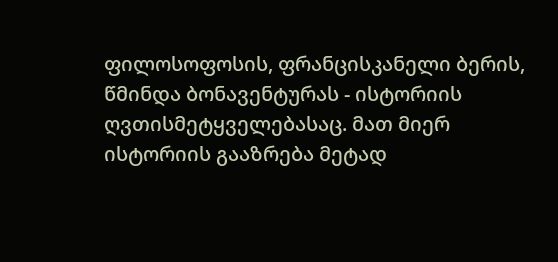ფილოსოფოსის, ფრანცისკანელი ბერის, წმინდა ბონავენტურას - ისტორიის ღვთისმეტყველებასაც. მათ მიერ ისტორიის გააზრება მეტად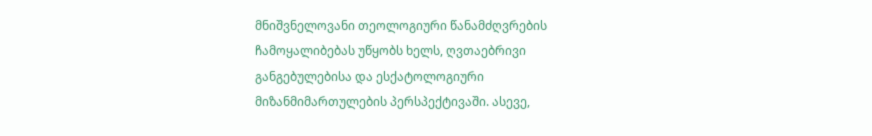მნიშვნელოვანი თეოლოგიური წანამძღვრების ჩამოყალიბებას უწყობს ხელს, ღვთაებრივი განგებულებისა და ესქატოლოგიური მიზანმიმართულების პერსპექტივაში. ასევე,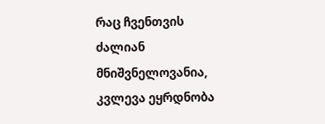რაც ჩვენთვის ძალიან მნიშვნელოვანია, კვლევა ეყრდნობა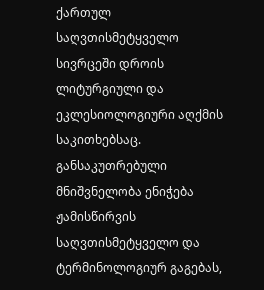ქართულ საღვთისმეტყველო სივრცეში დროის ლიტურგიული და ეკლესიოლოგიური აღქმის საკითხებსაც. განსაკუთრებული მნიშვნელობა ენიჭება ჟამისწირვის საღვთისმეტყველო და ტერმინოლოგიურ გაგებას,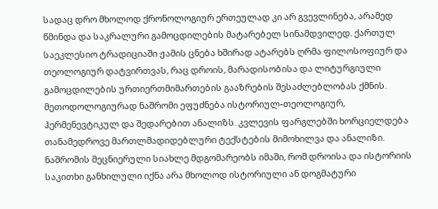სადაც დრო მხოლოდ ქრონოლოგიურ ერთეულად კი არ გვევლინება, არამედ წმინდა და საკრალური გამოცდილების მატარებელ სინამდვილედ. ქართულ საეკლესიო ტრადიციაში ჟამის ცნება ხშირად ატარებს ღრმა ფილოსოფიურ და თეოლოგიურ დატვირთვას, რაც დროის, მარადისობისა და ლიტურგიული გამოცდილების ურთიერთმიმართების გააზრების შესაძლებლობას ქმნის. მეთოდოლოგიურად ნაშრომი ეფუძნება ისტორიულ-თეოლოგიურ, ჰერმენევტიკულ და შედარებით ანალიზს. კვლევის ფარგლებში ხორციელდება თანამედროვე მართლმადიდებლური ტექსტების მიმოხილვა და ანალიზი. ნაშრომის მეცნიერული სიახლე მდგომარეობს იმაში, რომ დროისა და ისტორიის საკითხი განხილული იქნა არა მხოლოდ ისტორიული ან დოგმატური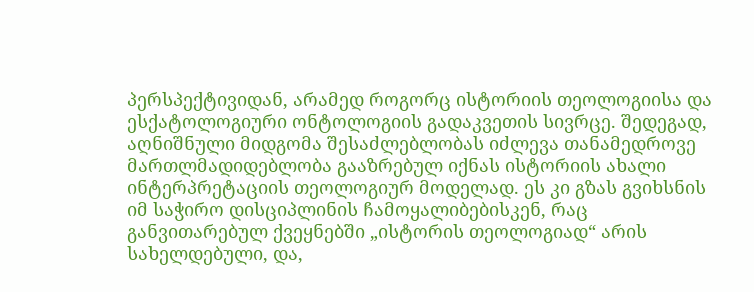პერსპექტივიდან, არამედ როგორც ისტორიის თეოლოგიისა და ესქატოლოგიური ონტოლოგიის გადაკვეთის სივრცე. შედეგად, აღნიშნული მიდგომა შესაძლებლობას იძლევა თანამედროვე მართლმადიდებლობა გააზრებულ იქნას ისტორიის ახალი ინტერპრეტაციის თეოლოგიურ მოდელად. ეს კი გზას გვიხსნის იმ საჭირო დისციპლინის ჩამოყალიბებისკენ, რაც განვითარებულ ქვეყნებში „ისტორის თეოლოგიად“ არის სახელდებული, და,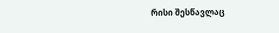რისი შესწავლაც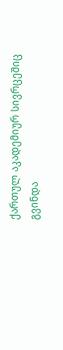ქართულ აკადემიურ სივრცეშიც გვინდა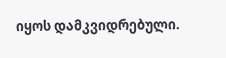იყოს დამკვიდრებული.